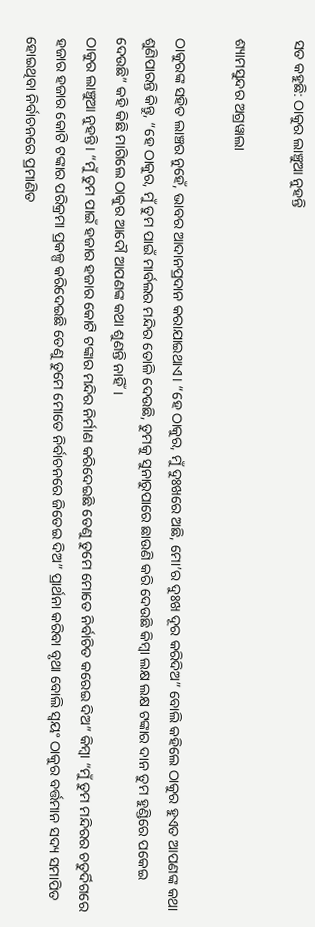ସତ କହୁଛି: ଠାକୁର ଲାଞ୍ଚୁଆ ନୁହନ୍ତି

ଶ୍ୟାମସୁନ୍ଦର ଅଗ୍ରୱାଲା

ଠାକୁରଙ୍କ ସହିତ ଲାଞ୍ଚର ନୁହେଁ, ଭାବର ଆଦାନପ୍ରଦାନ କରାଯାଇଥାଏ। “ହେ ଠାକୁର, ମୁଁ ଦୁଃଖରେ ଅଛି, ମୋ’ର ଦୁଃଖ ଦୂର କରିଦିଅ” ବୋଲି କହିଲେ ଠାକୁର ହୁଏତ ଆପଣଙ୍କ କଥା ଶୁଣିପାରନ୍ତି କିନ୍ତୁ, “ହେ ଠାକୁର, ମୁଁ ତୁମ ପାଇଁ ମାର୍ବଲର ମନ୍ଦିର ତୋଳି ଦେଉଛି, ତୁମକୁ ସୁନାରୁପାରେ ଛାଉଣି କରି ଦେଉଛି କିମ୍ବା ଲକ୍ଷ ଲକ୍ଷ ଟଙ୍କାର ଦାନ ତୁମ ହୁଣ୍ଡିରେ ପକେଇ ଦେଉଛି” କହି କିଛି ମାଗିଲେ ଠାକୁର ଆଦୌ ଆପଣଙ୍କ କଥା ଶୁଣନ୍ତି ନାହିଁ।
ଠାକୁର ଲାଞ୍ଚୁଆ ନୁହନ୍ତି। “ମୁଁ ତୁମ ପାଇଁ ହଜାର ହଜାର କୋଟି ଟଙ୍କାର ମନ୍ଦିର ନିର୍ମାଣ କରିଦେଇଛି ତେଣୁ ତୁମେ ମୋତେ ନିର୍ବାଚିତ କରେଇ ଦିଅ” କିମ୍ବା “ମୁଁ ତୁମ ମନ୍ଦିରର ଚତୁର୍ଦିଗରେ ହଜାର ହଜାର କୋଟି ଟଙ୍କାର ପରିକ୍ରମା ପ୍ରକଳ୍ପ କରିଦେଇଛି ତେଣୁ ତୁମେ ମୋତେ ନିର୍ବାଚନରେ ଜିତେଇ ଦିଅ” ପ୍ରାର୍ଥନା କରିବା ବୃଥା ବୋଲି ସ୍ୱୟଂ ଠାକୁର ବର୍ତ୍ତମାନ ସଦ୍ୟ ସମାପିତ ହୋଇଥିବା ନିର୍ବାଚନରେ ପ୍ରମାଣିତ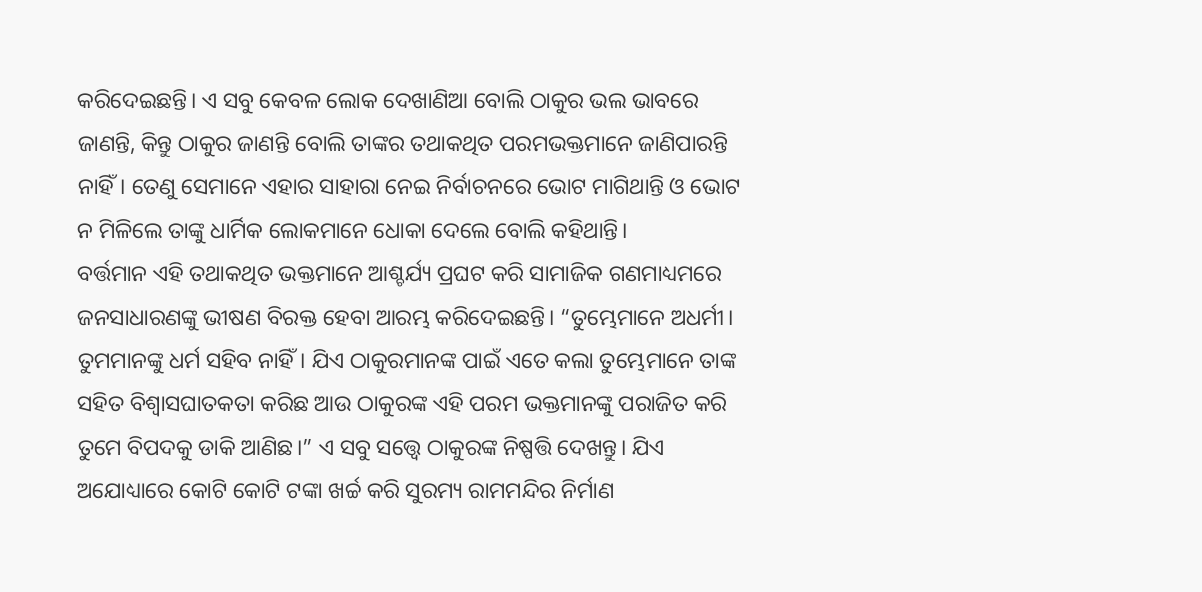କରିଦେଇଛନ୍ତି। ଏ ସବୁ କେବଳ ଲୋକ ଦେଖାଣିଆ ବୋଲି ଠାକୁର ଭଲ ଭାବରେ ଜାଣନ୍ତି, କିନ୍ତୁ ଠାକୁର ଜାଣନ୍ତି ବୋଲି ତାଙ୍କର ତଥାକଥିତ ପରମଭକ୍ତମାନେ ଜାଣିପାରନ୍ତି ନାହିଁ। ତେଣୁ ସେମାନେ ଏହାର ସାହାରା ନେଇ ନିର୍ବାଚନରେ ଭୋଟ ମାଗିଥାନ୍ତି ଓ ଭୋଟ ନ ମିଳିଲେ ତାଙ୍କୁ ଧାର୍ମିକ ଲୋକମାନେ ଧୋକା ଦେଲେ ବୋଲି କହିଥାନ୍ତି।
ବର୍ତ୍ତମାନ ଏହି ତଥାକଥିତ ଭକ୍ତମାନେ ଆଶ୍ଚର୍ଯ୍ୟ ପ୍ରଘଟ କରି ସାମାଜିକ ଗଣମାଧ୍ୟମରେ ଜନସାଧାରଣଙ୍କୁ ଭୀଷଣ ବିରକ୍ତ ହେବା ଆରମ୍ଭ କରିଦେଇଛନ୍ତି। “ତୁମ୍ଭେମାନେ ଅଧର୍ମୀ। ତୁମମାନଙ୍କୁ ଧର୍ମ ସହିବ ନାହିଁ। ଯିଏ ଠାକୁରମାନଙ୍କ ପାଇଁ ଏତେ କଲା ତୁମ୍ଭେମାନେ ତାଙ୍କ ସହିତ ବିଶ୍ୱାସଘାତକତା କରିଛ ଆଉ ଠାକୁରଙ୍କ ଏହି ପରମ ଭକ୍ତମାନଙ୍କୁ ପରାଜିତ କରି ତୁମେ ବିପଦକୁ ଡାକି ଆଣିଛ।” ଏ ସବୁ ସତ୍ତ୍ୱେ ଠାକୁରଙ୍କ ନିଷ୍ପତ୍ତି ଦେଖନ୍ତୁ। ଯିଏ ଅଯୋଧ୍ୟାରେ କୋଟି କୋଟି ଟଙ୍କା ଖର୍ଚ୍ଚ କରି ସୁରମ୍ୟ ରାମମନ୍ଦିର ନିର୍ମାଣ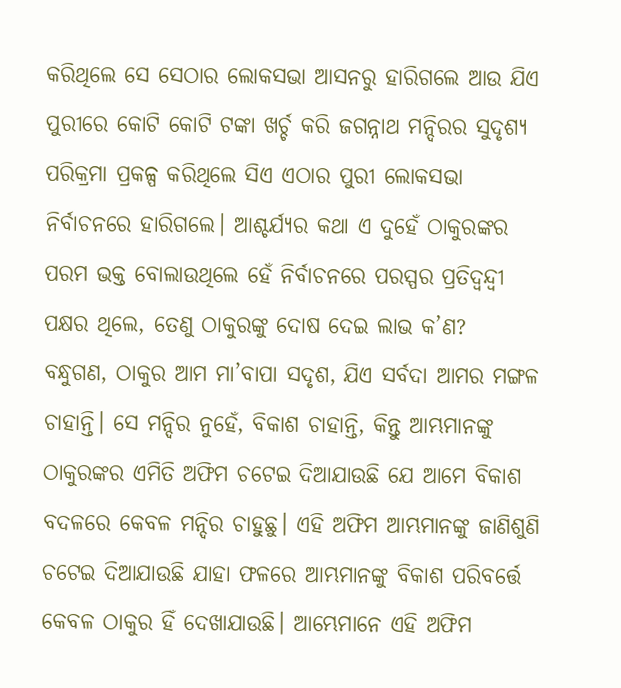କରିଥିଲେ ସେ ସେଠାର ଲୋକସଭା ଆସନରୁ ହାରିଗଲେ ଆଉ ଯିଏ ପୁରୀରେ କୋଟି କୋଟି ଟଙ୍କା ଖର୍ଚ୍ଚ କରି ଜଗନ୍ନାଥ ମନ୍ଦିରର ସୁଦୃଶ୍ୟ ପରିକ୍ରମା ପ୍ରକଳ୍ପ କରିଥିଲେ ସିଏ ଏଠାର ପୁରୀ ଲୋକସଭା ନିର୍ବାଚନରେ ହାରିଗଲେ। ଆଶ୍ଚର୍ଯ୍ୟର କଥା ଏ ଦୁହେଁ ଠାକୁରଙ୍କର ପରମ ଭକ୍ତ ବୋଲାଉଥିଲେ ହେଁ ନିର୍ବାଚନରେ ପରସ୍ପର ପ୍ରତିଦ୍ୱନ୍ଦ୍ବୀ ପକ୍ଷର ଥିଲେ, ତେଣୁ ଠାକୁରଙ୍କୁ ଦୋଷ ଦେଇ ଲାଭ କ’ଣ?
ବନ୍ଧୁଗଣ, ଠାକୁର ଆମ ମା’ବାପା ସଦୃଶ, ଯିଏ ସର୍ବଦା ଆମର ମଙ୍ଗଳ ଚାହାନ୍ତି। ସେ ମନ୍ଦିର ନୁହେଁ, ବିକାଶ ଚାହାନ୍ତି, କିନ୍ତୁ ଆମ୍ଭମାନଙ୍କୁ ଠାକୁରଙ୍କର ଏମିତି ଅଫିମ ଚଟେଇ ଦିଆଯାଉଛି ଯେ ଆମେ ବିକାଶ ବଦଳରେ କେବଳ ମନ୍ଦିର ଚାହୁଛୁ। ଏହି ଅଫିମ ଆମ୍ଭମାନଙ୍କୁ ଜାଣିଶୁଣି ଚଟେଇ ଦିଆଯାଉଛି ଯାହା ଫଳରେ ଆମ୍ଭମାନଙ୍କୁ ବିକାଶ ପରିବର୍ତ୍ତେ କେବଳ ଠାକୁର ହିଁ ଦେଖାଯାଉଛି। ଆମ୍ଭେମାନେ ଏହି ଅଫିମ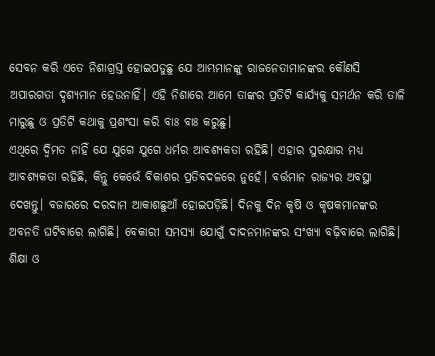ସେବନ କରି ଏତେ ନିଶାଗ୍ରସ୍ତ ହୋଇପଡୁଛୁ ଯେ ଆମ୍ଭମାନଙ୍କୁ ରାଜନେତାମାନଙ୍କର କୌଣସି ଅପାରଗତା ଦୃଶ୍ୟମାନ ହେଉନାହିଁ। ଏହି ନିଶାରେ ଆମେ ତାଙ୍କର ପ୍ରତିଟି କାର୍ଯ୍ୟକୁ ସମର୍ଥନ କରି ତାଳି ମାରୁଛୁ ଓ ପ୍ରତିଟି କଥାକୁ ପ୍ରଶଂସା କରି ବାଃ ବାଃ କରୁଛୁ।
ଏଥିରେ ଦ୍ୱିମତ ନାହିଁ ଯେ ଯୁଗେ ଯୁଗେ ଧର୍ମର ଆବଶ୍ୟକତା ରହିଛି। ଏହାର ସୁରକ୍ଷାର ମଧ୍ୟ ଆବଶ୍ୟକତା ରହିଛି, କିନ୍ତୁ କେଭେଁ ବିକାଶର ପ୍ରତିବଦଳରେ ନୁହେଁ। ବର୍ତ୍ତମାନ ରାଜ୍ୟର ଅବସ୍ଥା ଦେଖନ୍ତୁ। ବଜାରରେ ଦରଦାମ ଆକାଶଛୁଆଁ ହୋଇପଡ଼ିଛି। ଦିନକୁ ଦିନ କୃଷି ଓ କୃଷକମାନଙ୍କର ଅବନତି ଘଟିବାରେ ଲାଗିଛି। ବେକାରୀ ସମସ୍ୟା ଯୋଗୁଁ ଦାଦନମାନଙ୍କର ସଂଖ୍ୟା ବଢ଼ିବାରେ ଲାଗିଛି। ଶିକ୍ଷା ଓ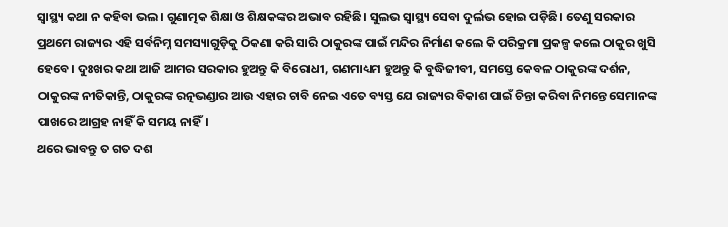ସ୍ୱାସ୍ଥ୍ୟ କଥା ନ କହିବା ଭଲ। ଗୁଣାତ୍ମକ ଶିକ୍ଷା ଓ ଶିକ୍ଷକଙ୍କର ଅଭାବ ରହିଛି। ସୁଲଭ ସ୍ୱାସ୍ଥ୍ୟ ସେବା ଦୁର୍ଲଭ ହୋଇ ପଡ଼ିଛି। ତେଣୁ ସରକାର ପ୍ରଥମେ ରାଜ୍ୟର ଏହି ସର୍ବନିମ୍ନ ସମସ୍ୟାଗୁଡ଼ିକୁ ଠିକଣା କରି ସାରି ଠାକୁରଙ୍କ ପାଇଁ ମନ୍ଦିର ନିର୍ମାଣ କଲେ କି ପରିକ୍ରମା ପ୍ରକଳ୍ପ କଲେ ଠାକୁର ଖୁସି ହେବେ। ଦୁଃଖର କଥା ଆଜି ଆମର ସରକାର ହୁଅନ୍ତୁ କି ବିରୋଧୀ, ଗଣମାଧ୍ୟମ ହୁଅନ୍ତୁ କି ବୁଦ୍ଧିଜୀବୀ, ସମସ୍ତେ କେବଳ ଠାକୁରଙ୍କ ଦର୍ଶନ, ଠାକୁରଙ୍କ ନୀତିକାନ୍ତି, ଠାକୁରଙ୍କ ରତ୍ନଭଣ୍ଡାର ଆଉ ଏହାର ଚାବି ନେଇ ଏତେ ବ୍ୟସ୍ତ ଯେ ରାଜ୍ୟର ବିକାଶ ପାଇଁ ଚିନ୍ତା କରିବା ନିମନ୍ତେ ସେମାନଙ୍କ ପାଖରେ ଆଗ୍ରହ ନାହିଁ କି ସମୟ ନାହିଁ।
ଥରେ ଭାବନ୍ତୁ ତ ଗତ ଦଶ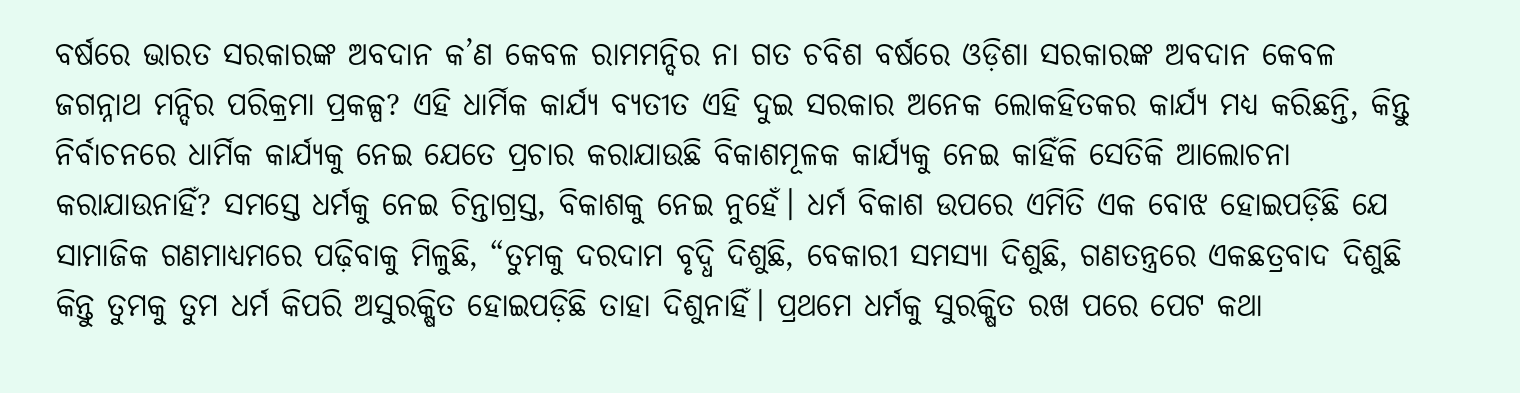ବର୍ଷରେ ଭାରତ ସରକାରଙ୍କ ଅବଦାନ କ’ଣ କେବଳ ରାମମନ୍ଦିର ନା ଗତ ଚବିଶ ବର୍ଷରେ ଓଡ଼ିଶା ସରକାରଙ୍କ ଅବଦାନ କେବଳ ଜଗନ୍ନାଥ ମନ୍ଦିର ପରିକ୍ରମା ପ୍ରକଳ୍ପ? ଏହି ଧାର୍ମିକ କାର୍ଯ୍ୟ ବ୍ୟତୀତ ଏହି ଦୁଇ ସରକାର ଅନେକ ଲୋକହିତକର କାର୍ଯ୍ୟ ମଧ୍ୟ କରିଛନ୍ତି, କିନ୍ତୁ ନିର୍ବାଚନରେ ଧାର୍ମିକ କାର୍ଯ୍ୟକୁ ନେଇ ଯେତେ ପ୍ରଚାର କରାଯାଉଛି ବିକାଶମୂଳକ କାର୍ଯ୍ୟକୁ ନେଇ କାହିଁକି ସେତିକି ଆଲୋଚନା କରାଯାଉନାହିଁ? ସମସ୍ତେ ଧର୍ମକୁ ନେଇ ଚିନ୍ତାଗ୍ରସ୍ତ, ବିକାଶକୁ ନେଇ ନୁହେଁ। ଧର୍ମ ବିକାଶ ଉପରେ ଏମିତି ଏକ ବୋଝ ହୋଇପଡ଼ିଛି ଯେ ସାମାଜିକ ଗଣମାଧ୍ୟମରେ ପଢ଼ିବାକୁ ମିଳୁଛି, “ତୁମକୁ ଦରଦାମ ବୃଦ୍ଧି ଦିଶୁଛି, ବେକାରୀ ସମସ୍ୟା ଦିଶୁଛି, ଗଣତନ୍ତ୍ରରେ ଏକଛତ୍ରବାଦ ଦିଶୁଛି କିନ୍ତୁ ତୁମକୁ ତୁମ ଧର୍ମ କିପରି ଅସୁରକ୍ଷିତ ହୋଇପଡ଼ିଛି ତାହା ଦିଶୁନାହିଁ। ପ୍ରଥମେ ଧର୍ମକୁ ସୁରକ୍ଷିତ ରଖ ପରେ ପେଟ କଥା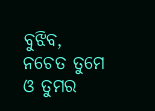ବୁଝିବ, ନଚେତ ତୁମେ ଓ ତୁମର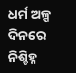ଧର୍ମ ଅଳ୍ପ ଦିନରେ ନିଶ୍ଚିହ୍ନ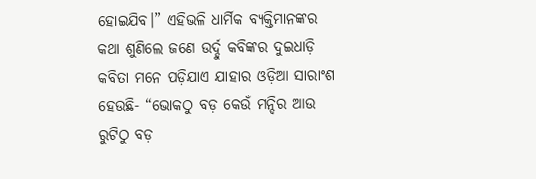ହୋଇଯିବ।” ଏହିଭଳି ଧାର୍ମିକ ବ୍ୟକ୍ତିମାନଙ୍କର କଥା ଶୁଣିଲେ ଜଣେ ଉର୍ଦ୍ଦୁ କବିଙ୍କର ଦୁଇଧାଡ଼ି କବିତା ମନେ ପଡ଼ିଯାଏ ଯାହାର ଓଡ଼ିଆ ସାରାଂଶ ହେଉଛି- “ଭୋକଠୁ ବଡ଼ କେଉଁ ମନ୍ଦିର ଆଉ ରୁଟିଠୁ ବଡ଼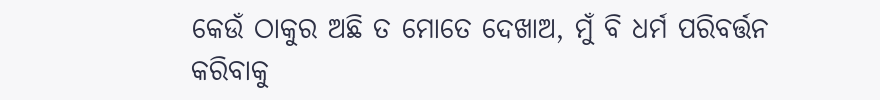କେଉଁ ଠାକୁର ଅଛି ତ ମୋତେ ଦେଖାଅ, ମୁଁ ବି ଧର୍ମ ପରିବର୍ତ୍ତନ କରିବାକୁ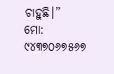ଚାହୁଛି।”
ମୋ: ୯୪୩୭୦୬୭୫୬୭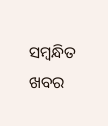ସମ୍ବନ୍ଧିତ ଖବର